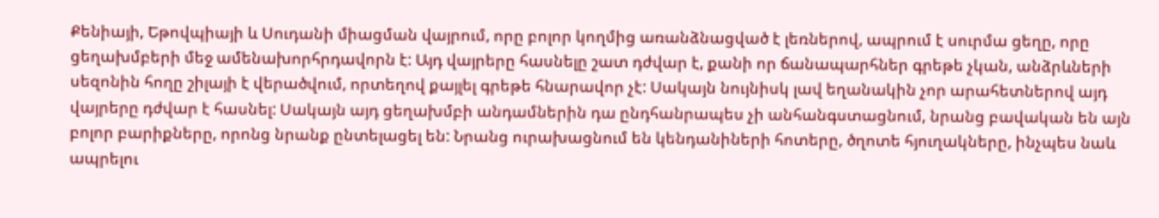Քենիայի, Եթովպիայի և Սուդանի միացման վայրում, որը բոլոր կողմից առանձնացված է լեռներով, ապրում է սուրմա ցեղը, որը ցեղախմբերի մեջ ամենախորհրդավորն է: Այդ վայրերը հասնելը շատ դժվար է, քանի որ ճանապարհներ գրեթե չկան, անձրևների սեզոնին հողը շիլայի է վերածվում, որտեղով քայլել գրեթե հնարավոր չէ: Սակայն նույնիսկ լավ եղանակին չոր արահետներով այդ վայրերը դժվար է հասնել: Սակայն այդ ցեղախմբի անդամներին դա ընդհանրապես չի անհանգստացնում, նրանց բավական են այն բոլոր բարիքները, որոնց նրանք ընտելացել են: Նրանց ուրախացնում են կենդանիների հոտերը, ծղոտե հյուղակները, ինչպես նաև ապրելու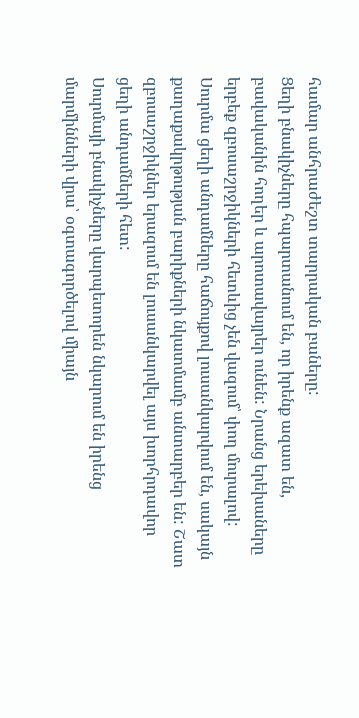համար անհրաժեշտ տարրական բաները:
Ցեղի բնակիչները հպարտանում են, որ իրենք ազատ են, բավականին հողեր և արոտավայրեր ունեն: Նրանց երեխաները երբեք զբոսաշրջիկների հետևից չեն վազում՝ փող մուրալով: Սուրմա ցեղի անդամները հաճույքով լուսանկարվում են, սակայն քաղաքակրթության բարիքների նկատմամբ անտարբեր են: Շատ զբոսաշրջիկներ երազում են լուսանկարվել այս խորհրդավոր ցեղի անդամների հետ:
Սուրմայի բնակիչները վարպետորեն նկարում են իրենց մարմինների վրա՝ օգտագործելով միայն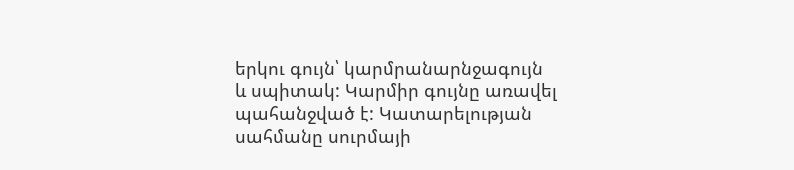երկու գույն՝ կարմրանարնջագույն և սպիտակ: Կարմիր գույնը առավել պահանջված է: Կատարելության սահմանը սուրմայի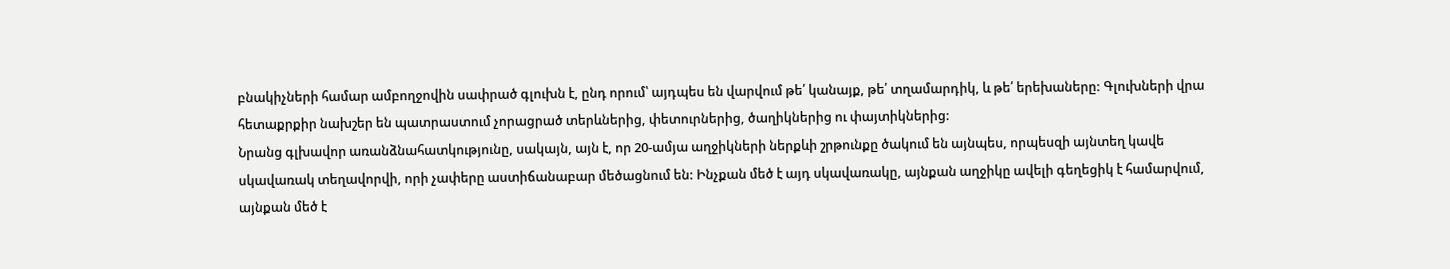բնակիչների համար ամբողջովին սափրած գլուխն է, ընդ որում՝ այդպես են վարվում թե՛ կանայք, թե՛ տղամարդիկ, և թե՛ երեխաները: Գլուխների վրա հետաքրքիր նախշեր են պատրաստում չորացրած տերևներից, փետուրներից, ծաղիկներից ու փայտիկներից:
Նրանց գլխավոր առանձնահատկությունը, սակայն, այն է, որ 20-ամյա աղջիկների ներքևի շրթունքը ծակում են այնպես, որպեսզի այնտեղ կավե սկավառակ տեղավորվի, որի չափերը աստիճանաբար մեծացնում են: Ինչքան մեծ է այդ սկավառակը, այնքան աղջիկը ավելի գեղեցիկ է համարվում, այնքան մեծ է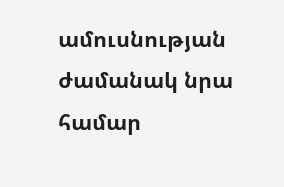ամուսնության ժամանակ նրա համար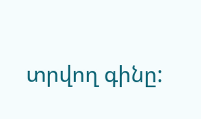տրվող գինը: